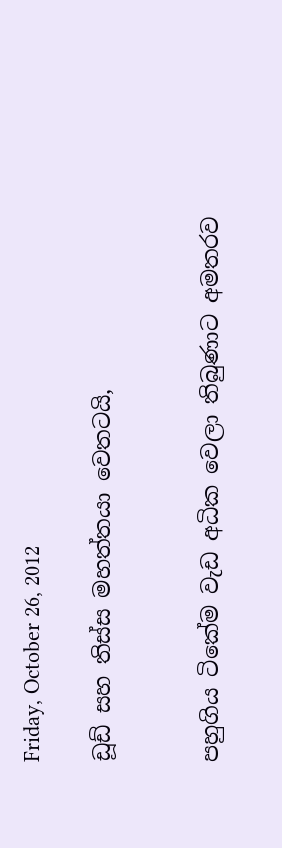Friday, October 26, 2012

ඩූඩ් සහ තිස්ස මහත්තයා වෙතටයි,


පහුගිය ටිකේම වැඩ අධික වෙලා තිබුණාට අමතරව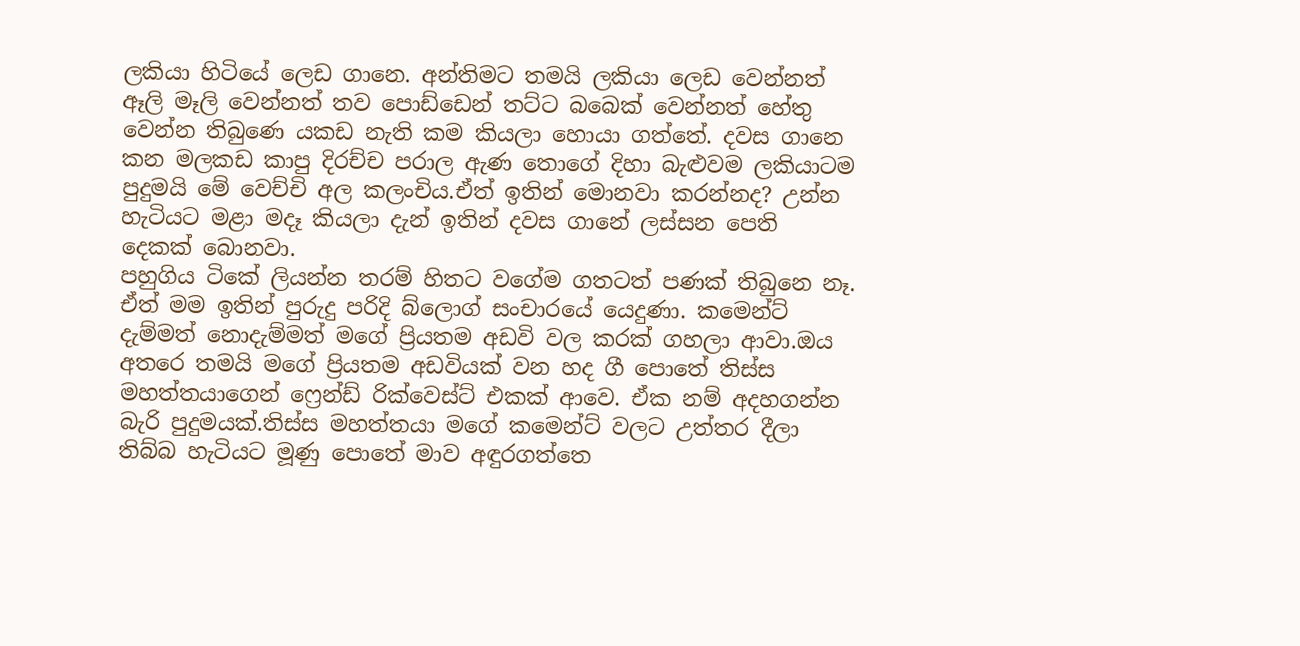ලකියා හිටියේ ලෙඩ ගානෙ. අන්තිමට තමයි ලකියා ලෙඩ වෙන්නත් ඈලි මෑලි වෙන්නත් තව පොඩ්ඩෙන් තට්ට බබෙක් වෙන්නත් හේතු වෙන්න තිබුණෙ යකඩ නැති කම කියලා හොයා ගත්තේ. දවස ගානෙ කන මලකඩ කාපු දිරච්ච පරාල ඇණ තොගේ දිහා බැළුවම ලකියාටම පුදුමයි මේ වෙච්චි අල කලංචිය.ඒත් ඉතින් මොනවා කරන්නද? උන්න හැටියට මළා මදෑ කියලා දැන් ඉතින් දවස ගානේ ලස්සන පෙති දෙකක් බොනවා.
පහුගිය ටිකේ ලියන්න තරම් හිතට වගේම ගතටත් පණක් තිබුනෙ නෑ. ඒත් මම ඉතින් පුරුදු පරිදි බ්ලොග් සංචාරයේ යෙදුණා. කමෙන්ට් දැම්මත් නොදැම්මත් මගේ ප්‍රියතම අඩවි වල කරක් ගහලා ආවා.ඔය අතරෙ තමයි මගේ ප්‍රියතම අඩවියක් වන හද ගී පොතේ තිස්ස මහත්තයාගෙන් ෆ්‍රෙන්ඩ් රික්වෙස්ට් එකක් ආවෙ. ඒක නම් අදහගන්න බැරි පුදුමයක්.තිස්ස මහත්තයා මගේ කමෙන්ට් වලට උත්තර දීලා තිබ්බ හැටියට මූණු පොතේ මාව අඳුරගත්තෙ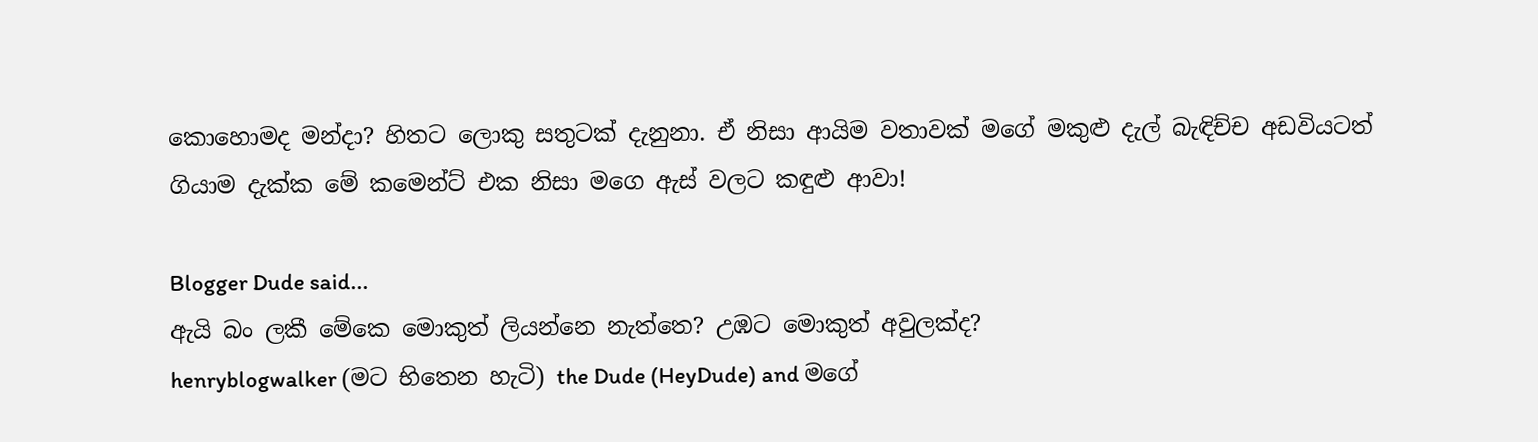කොහොමද මන්දා? හිතට ලොකු සතුටක් දැනුනා. ඒ නිසා ආයිම වතාවක් මගේ මකුළු දැල් බැඳිච්ච අඩවියටත් ගියාම දැක්ක මේ කමෙන්ට් එක නිසා මගෙ ඇස් වලට කඳුළු ආවා!

Blogger Dude said...
ඇයි බං ලකී මේකෙ මොකුත් ලියන්නෙ නැත්තෙ? උඹට මොකුත් අවුලක්ද?
henryblogwalker (මට භිතෙන හැටි) the Dude (HeyDude) and මගේ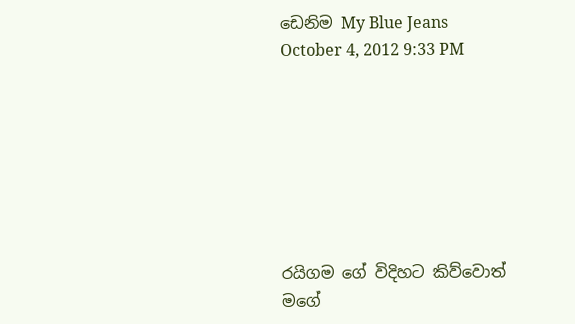ඩෙනිම My Blue Jeans
October 4, 2012 9:33 PM







රයිගම ගේ විදිහට කිව්වොත් මගේ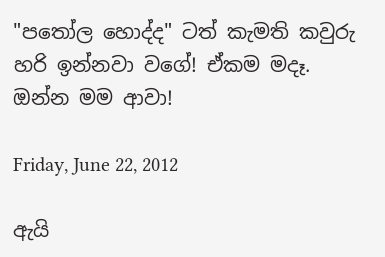"පතෝල හොද්ද" ටත් කැමති කවුරු හරි ඉන්නවා වගේ! ඒකම මදෑ.
ඔන්න මම ආවා!

Friday, June 22, 2012

ඇයි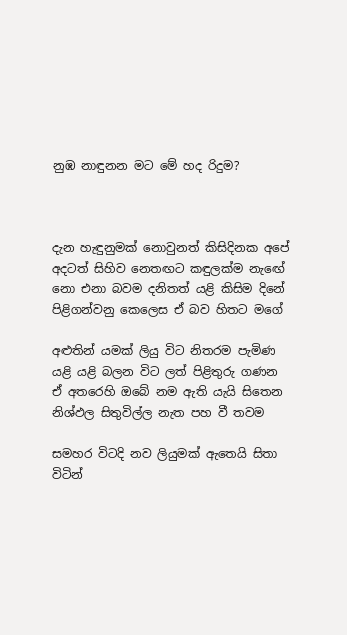නුඹ නාඳුනන මට මේ හද රිදුම?



දැන හැඳුනුමක් නොවුනත් කිසිදිනක අපේ
අදටත් සිහිව නෙතඟට කඳුලක්ම නැඟේ
නො එනා බවම දනිතත් යළි කිසිම දිනේ
පිළිගන්වනු කෙලෙස ඒ බව හිතට මගේ

අළුතින් යමක් ලියු විට නිතරම පැමිණ
යළි යළි බලන විට ලත් පිළිතුරු ගණන
ඒ අතරෙහි ඔබේ නම ඇති යැයි සිතෙන
නිශ්ඵල සිතුවිල්ල නැත පහ වී තවම

සමහර විටදි නව ලියුමක් ඇතෙයි සිතා
විටින්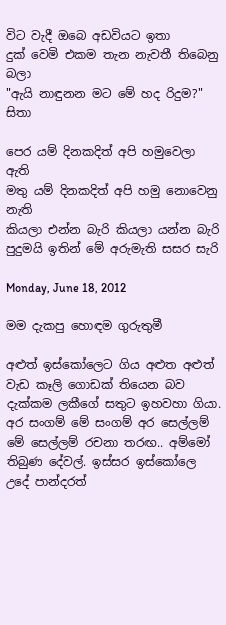විට වැදී ඔබෙ අඩවියට ඉතා
දුක් වෙමි එකම තැන නැවතී තිබෙනු බලා
"ඇයි නාඳුනන මට මේ හද රිදුම?" සිතා

පෙර යම් දිනකදිත් අපි හමුවෙලා ඇති
මතු යම් දිනකදිත් අපි හමු නොවෙනු නැති
කියලා එන්න බැරි කියලා යන්න බැරි
පුදුමයි ඉතින් මේ අරුමැති සසර සැරි

Monday, June 18, 2012

මම දැකපු හොඳම ගුරුතුමී

අළුත් ඉස්කෝලෙට ගිය අළුත අළුත් වැඩ කෑලි ගොඩක් තියෙන බව දැක්කම ලකීගේ සතුට ඉහවහා ගියා. අර සංගම් මේ සංගම් අර සෙල්ලම් මේ සෙල්ලම් රචනා තරඟ.. අම්මෝ තිබුණ දේවල්. ඉස්සර ඉස්කෝලෙ උදේ පාන්දරත්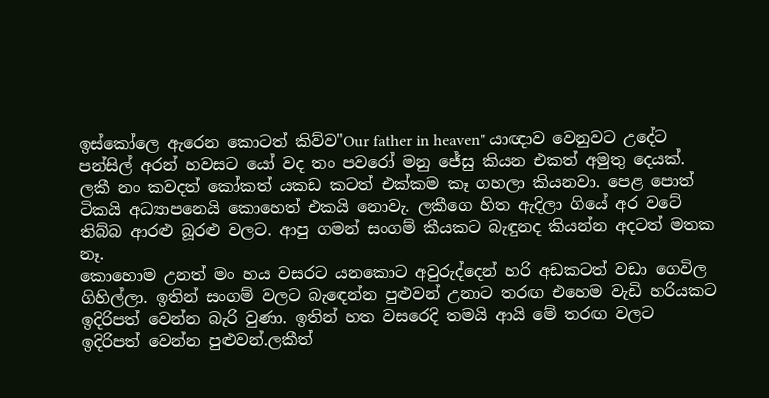ඉස්කෝලෙ ඇරෙන කොටත් කිව්ව"Our father in heaven" යාඥාව වෙනුවට උදේට පන්සිල් අරන් හවසට යෝ වද තං පවරෝ මනු ජේසු කියන එකත් අමුතු දෙයක්. ලකී නං කවදත් කෝකත් යකඩ කටත් එක්කම කෑ ගහලා කියනවා. පෙළ පොත් ටිකයි අධ්‍යාපනෙයි කොහෙත් එකයි නොවැ. ලකීගෙ හිත ඇදිලා ගියේ අර වටේ තිබ්බ ආරළු බූරළු වලට. ආපු ගමන් සංගම් කීයකට බැඳුනද කියන්න අදටත් මතක නෑ.
කොහොම උනත් මං හය වසරට යනකොට අවුරුද්දෙන් හරි අඩකටත් වඩා ගෙවිල ගිහිල්ලා. ඉතින් සංගම් වලට බැඳෙන්න පුළුවන් උනාට තරඟ එහෙම වැඩි හරියකට ඉදිරිපත් වෙන්න බැරි වුණා. ඉතින් හත වසරෙදි තමයි ආයි මේ තරඟ වලට ඉදිරිපත් වෙන්න පුළුවන්.ලකීත්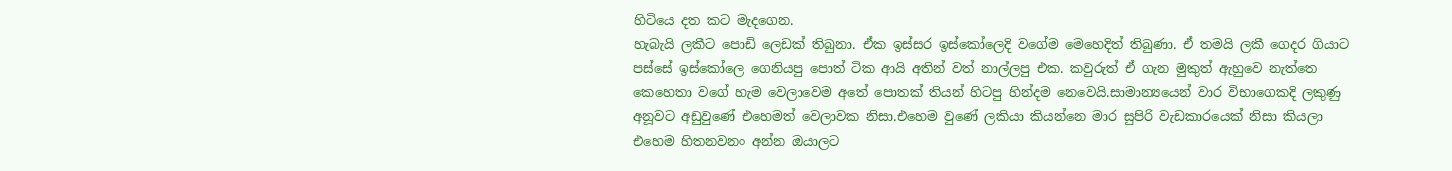හිටියෙ දත කට මැදගෙන.
හැබැයි ලකීට පොඩි ලෙඩක් තිබුනා. ඒක ඉස්සර ඉස්කෝලෙදි වගේම මෙහෙදිත් තිබුණා. ඒ තමයි ලකී ගෙදර ගියාට පස්සේ ඉස්කෝලෙ ගෙනියපු පොත් ටික ආයි අතින් වත් නාල්ලපු එක. කවුරුත් ඒ ගැන මුකුත් ඇහුවෙ නැත්තෙ කෙහෙතා වගේ හැම වෙලාවෙම අතේ පොතක් තියන් හිටපු හින්දම නෙවෙයි.සාමාන්‍යයෙන් වාර විභාගෙකදි ලකුණු අනූවට අඩුවුණේ එහෙමත් වෙලාවක නිසා.එහෙම වුණේ ලකියා කියන්නෙ මාර සුපිරි වැඩකාරයෙක් නිසා කියලා එහෙම හිතනවනං අන්න ඔයාලට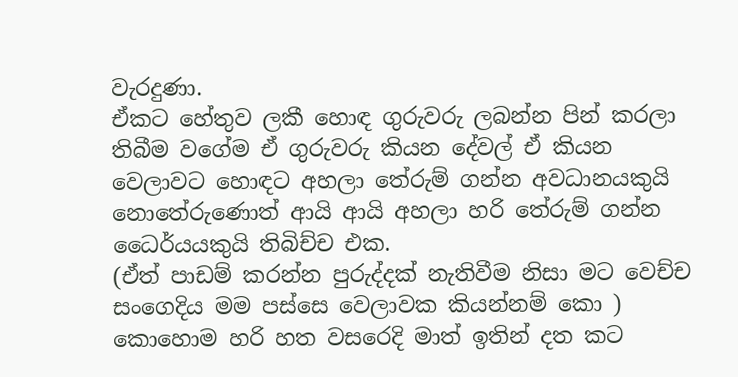වැරදුණා.
ඒකට හේතුව ලකී හොඳ ගුරුවරු ලබන්න පින් කරලා තිබීම වගේම ඒ ගුරුවරු කියන දේවල් ඒ කියන වෙලාවට හොඳට අහලා තේරුම් ගන්න අවධානයකුයි නොතේරුණොත් ආයි ආයි අහලා හරි තේරුම් ගන්න ධෛර්යයකුයි තිබිච්ච එක.
(ඒත් පාඩම් කරන්න පුරුද්දක් නැතිවීම නිසා මට වෙච්ච සංගෙදිය මම පස්සෙ වෙලාවක කියන්නම් කො )
කොහොම හරි හත වසරෙදි මාත් ඉතින් දත කට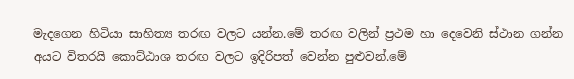මැදගෙන හිටියා සාහිත්‍ය තරඟ වලට යන්න.මේ තරඟ වලින් ප්‍රථම හා දෙවෙනි ස්ථාන ගන්න අයට විතරයි කොට්ඨාශ තරඟ වලට ඉදිරිපත් වෙන්න පුළුවන්.මේ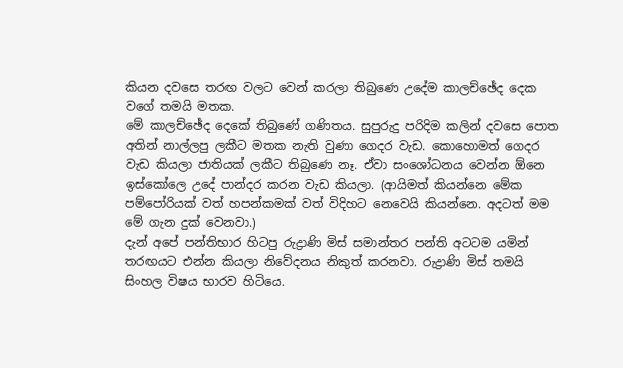කියන දවසෙ තරඟ වලට වෙන් කරලා තිබුණෙ උදේම කාලච්ඡේද දෙක වගේ තමයි මතක.
මේ කාලච්ඡේද දෙකේ තිබුණේ ගණිතය. සුපුරුදු පරිදිම කලින් දවසෙ පොත අතින් නාල්ලපු ලකීට මතක නැති වුණා ගෙදර වැඩ. කොහොමත් ගෙදර වැඩ කියලා ජාතියක් ලකීට තිබුණෙ නෑ. ඒවා සංශෝධනය වෙන්න ඕනෙ ඉස්කෝලෙ උදේ පාන්දර කරන වැඩ කියලා. (ආයිමත් කියන්නෙ මේක පම්පෝරියක් වත් හපන්කමක් වත් විදිහට නෙවෙයි කියන්නෙ. අදටත් මම මේ ගැන දුක් වෙනවා.)
දැන් අපේ පන්තිභාර හිටපු රුද්‍රාණි මිස් සමාන්තර පන්ති අටටම යමින් තරඟයට එන්න කියලා නිවේදනය නිකුත් කරනවා. රුද්‍රාණි මිස් තමයි සිංහල විෂය භාරව හිටියෙ.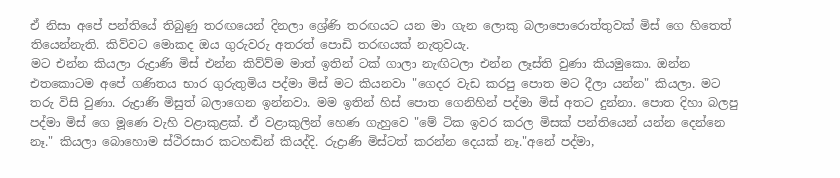ඒ නිසා අපේ පන්තියේ තිබුණු තරඟයෙන් දිනලා ශ්‍රේණි තරඟයට යන මා ගැන ලොකු බලාපොරොත්තුවක් මිස් ගෙ හිතෙත් තියෙන්නැති. කිව්වට මොකද ඔය ගුරුවරු අතරත් පොඩි තරඟයක් නැතුවයැ.
මට එන්න කියලා රුද්‍රාණි මිස් එන්න කිව්ව්ම මාත් ඉතින් ටක් ගාලා නැඟිටලා එන්න ලෑස්ති වුණා කියමුකො. ඔන්න එතකොටම අපේ ගණිතය භාර ගුරුතුමිය පද්මා මිස් මට කියනවා "ගෙදර වැඩ කරපු පොත මට දීලා යන්න" කියලා. මට තරු විසි වුණා. රුද්‍රාණි මිසුත් බලාගෙන ඉන්නවා. මම ඉතින් හිස් පොත ගෙනිහින් පද්මා මිස් අතට දුන්නා. පොත දිහා බලපු පද්මා මිස් ගෙ මූණෙ වැහි වළාකුළක්. ඒ වළාකුලින් හෙණ ගැහුවෙ "මේ ටික ඉවර කරල මිසක් පන්තියෙන් යන්න දෙන්නෙ නෑ." කියලා බොහොම ස්ථිරසාර කටහඬින් කියද්දි. රුද්‍රාණි මිස්ටත් කරන්න දෙයක් නෑ."අනේ පද්මා,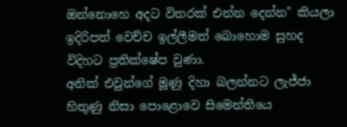ඔන්නොහෙ අදට විතරක් එන්න දෙන්න" කියලා ඉදිරිපත් වෙච්ච ඉල්ලීමත් බොහොම සුහද විදිහට ප්‍රතික්ෂේප වුණා.
අනික් එවුන්ගේ මූණු දිහා බලන්නට ලැජ්ජා හිතුණු නිසා පොළොවෙ සිමෙන්තියෙ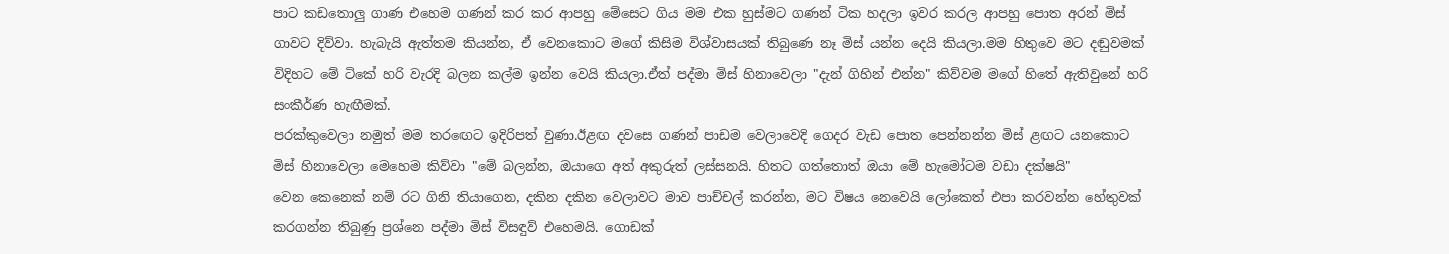පාට කඩතොලු ගාණ එහෙම ගණන් කර කර ආපහු මේසෙට ගිය මම එක හුස්මට ගණන් ටික හදලා ඉවර කරල ආපහු පොත අරන් මිස් ගාවට දිව්වා. හැබැයි ඇත්තම කියන්න, ඒ වෙනකොට මගේ කිසිම විශ්වාසයක් තිබුණෙ නෑ මිස් යන්න දෙයි කියලා.මම හිතුවෙ මට දඬුවමක් විදිහට මේ ටිකේ හරි වැරදි බලන කල්ම ඉන්න වෙයි කියලා.ඒත් පද්මා මිස් හිනාවෙලා "දැන් ගිහින් එන්න" කිව්වම මගේ හිතේ ඇතිවුනේ හරි සංකීර්ණ හැඟීමක්.
පරක්කුවෙලා නමුත් මම තරඟෙට ඉදිරිපත් වුණා.ඊළඟ දවසෙ ගණන් පාඩම වෙලාවෙදි ගෙදර වැඩ පොත පෙන්නන්න මිස් ළඟට යනකොට මිස් හිනාවෙලා මෙහෙම කිව්වා "මේ බලන්න, ඔයාගෙ අත් අකුරුත් ලස්සනයි. හිතට ගත්තොත් ඔයා මේ හැමෝටම වඩා දක්ෂයි"
වෙන කෙනෙක් නම් රට ගිනි තියාගෙන, දකින දකින වෙලාවට මාව පාච්චල් කරන්න, මට විෂය නෙවෙයි ලෝකෙත් එපා කරවන්න හේතුවක් කරගන්න තිබුණු ප්‍රශ්නෙ පද්මා මිස් විසඳුව් එහෙමයි. ගොඩක්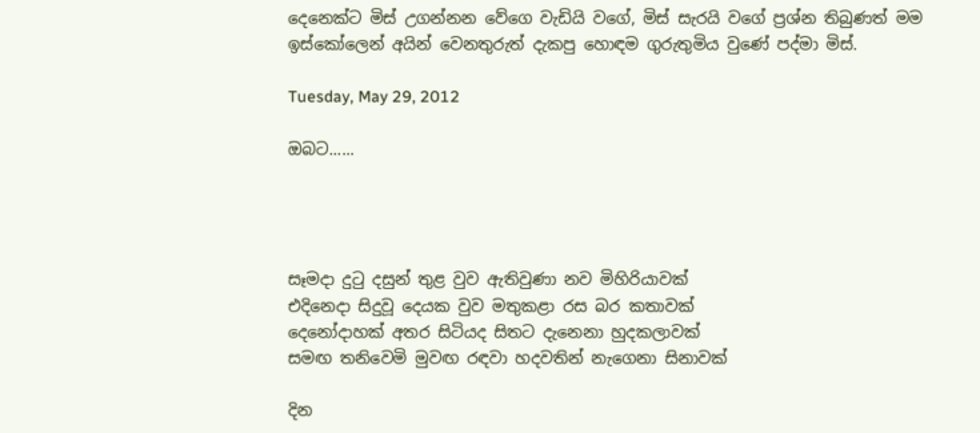දෙනෙක්ට මිස් උගන්නන වේගෙ වැඩියි වගේ, මිස් සැරයි වගේ ප්‍රශ්න තිබුණත් මම ඉස්කෝලෙන් අයින් වෙනතුරුත් දැකපු හොඳම ගුරුතුමිය වුණේ පද්මා මිස්.

Tuesday, May 29, 2012

ඔබට......




සෑමදා දුටු දසුන් තුළ වුව ඇතිවුණා නව මිහිරියාවක්
එදිනෙදා සිදුවූ දෙයක වුව මතුකළා රස බර කතාවක්
දෙනෝදාහක් අතර සිටියද සිතට දැනෙනා හුදකලාවක්
සමඟ තනිවෙමි මුවඟ රඳවා හදවතින් නැගෙනා සිනාවක්

දින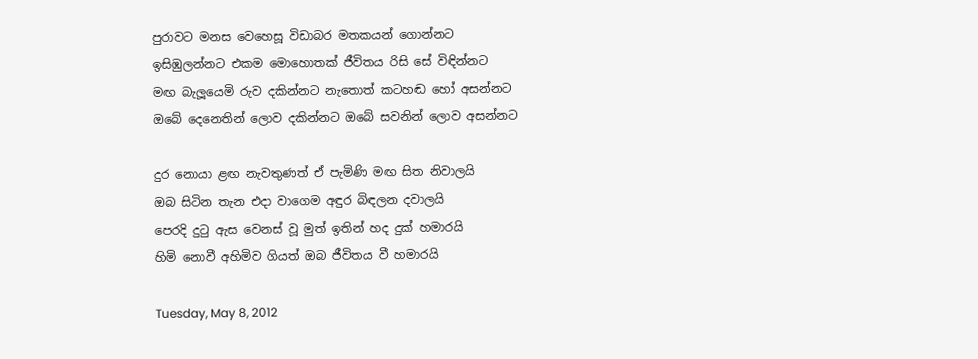පුරාවට මනස වෙහෙසූ විඩාබර මතකයන් ගොන්නට
ඉසිඹුලන්නට එකම මොහොතක් ජීවිතය රිසි සේ විඳින්නට
මඟ බැලූයෙමි රුව දකින්නට නැතොත් කටහඬ හෝ අසන්නට
ඔබේ දෙනෙතින් ලොව දකින්නට ඔබේ සවනින් ලොව අසන්නට

දුර නොයා ළඟ නැවතුණත් ඒ පැමිණි මඟ සිත නිවාලයි
ඔබ සිටින තැන එදා වාගෙම අඳුර බිඳලන දවාලයි
පෙරදි දුටු ඇස වෙනස් වූ මුත් ඉතින් හද දුක් හමාරයි
හිමි නොවී අහිමිව ගියත් ඔබ ජීවිතය වී හමාරයි

Tuesday, May 8, 2012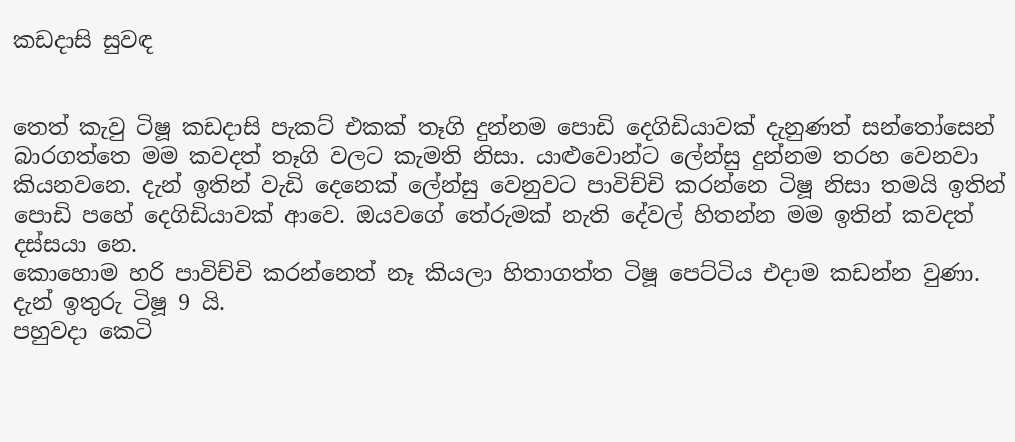කඩදාසි සුවඳ


තෙත් කැවු ටිෂූ කඩදාසි පැකට් එකක් තෑගි දුන්නම පොඩි දෙගිඩියාවක් දැනුණත් සන්තෝසෙන් බාරගත්තෙ මම කවදත් තෑගි වලට කැමති නිසා. යාළුවොන්ට ලේන්සු දුන්නම තරහ වෙනවා කියනවනෙ. දැන් ඉතින් වැඩි දෙනෙක් ලේන්සු වෙනුවට පාවිච්චි කරන්නෙ ටිෂූ නිසා තමයි ඉතින් පොඩි පහේ දෙගිඩියාවක් ආවෙ. ඔයවගේ තේරුමක් නැති දේවල් හිතන්න මම ඉතින් කවදත් දස්සයා නෙ.
කොහොම හරි පාවිච්චි කරන්නෙත් නෑ කියලා හිතාගත්ත ටිෂූ පෙට්ටිය එදාම කඩන්න වුණා. දැන් ඉතුරු ටිෂූ 9 යි.
පහුවදා කෙටි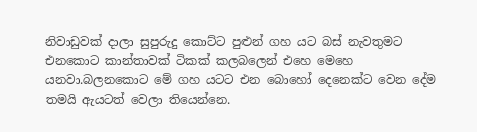නිවාඩුවක් දාලා සුපුරුදු කොට්ට පුළුන් ගහ යට බස් නැවතුමට එනකොට කාන්තාවක් ටිකක් කලබලෙන් එහෙ මෙහෙ යනවා.බලනකොට මේ ගහ යටට එන බොහෝ දෙනෙක්ට වෙන දේම තමයි ඇයටත් වෙලා තියෙන්නෙ.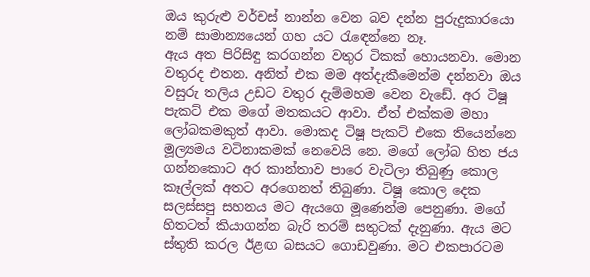ඔය කුරුළු වර්චස් නාන්න වෙන බව දන්න පුරුදුකාරයො නම් සාමාන්‍යයෙන් ගහ යට රැඳෙන්නෙ නෑ.
ඇය අත පිරිසිඳු කරගන්න වතුර ටිකක් හොයනවා. මොන වතුරද එතන. අනිත් එක මම අත්දැකීමෙන්ම දන්නවා ඔය වසුරු තලිය උඩට වතුර දැම්මහම වෙන වැඩේ. අර ටිෂූ පැකට් එක මගේ මතකයට ආවා. ඒත් එක්කම මහා ලෝබකමකුත් ආවා. මොකද ටිෂූ පැකට් එකෙ තියෙන්නෙ මූල්‍යමය වටිනාකමක් නෙවෙයි නෙ. මගේ ලෝබ හිත ජය ගන්නකොට අර කාන්තාව පාරෙ වැටිලා තිබුණු කොල කෑල්ලක් අතට අරගෙනත් තිබුණා. ටිෂූ කොල දෙක සලස්සපු සහනය මට ඇයගෙ මූණෙන්ම පෙනුණා. මගේ හිතටත් කියාගන්න බැරි තරම් සතුටක් දැනුණා. ඇය මට ස්තුති කරල ඊළඟ බසයට ගොඩවුණා. මට එකපාරටම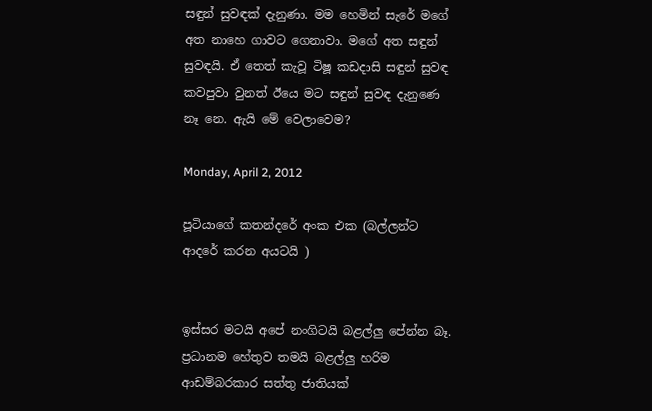සඳුන් සුවඳක් දැනුණා. මම හෙමින් සැරේ මගේ අත නාහෙ ගාවට ගෙනාවා. මගේ අත සඳුන් සුවඳයි. ඒ තෙත් කැවූ ටිෂූ කඩදාසි සඳුන් සුවඳ කවපුවා වුනත් ඊයෙ මට සඳුන් සුවඳ දැනුණෙ නෑ නෙ. ඇයි මේ වෙලාවෙම?

Monday, April 2, 2012

පූටියාගේ කතන්දරේ අංක එක (බල්ලන්ට ආදරේ කරන අයටයි )


ඉස්සර මටයි අපේ නංගිටයි බළල්ලු පේන්න බෑ. ප්‍රධානම හේතුව තමයි බළල්ලු හරිම ආඩම්බරකාර සත්තු ජාතියක්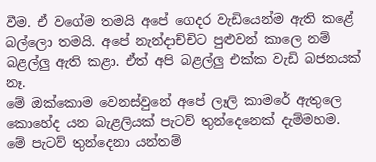වීම. ඒ වගේම තමයි අපේ ගෙදර වැඩියෙන්ම ඇති කළේ බල්ලො තමයි. අපේ නැන්දාච්චිට පුළුවන් කාලෙ නම් බළල්ලු ඇති කළා. ඒත් අපි බළල්ලු එක්ක වැඩි බජනයක් නෑ.
මේ ඔක්කොම වෙනස්වුනේ අපේ ලෑලි කාමරේ ඇතුලෙ කොහේද යන බැළලියක් පැටව් තුන්දෙනෙක් දැම්මහම. මේ පැටව් තුන්දෙනා යන්තම්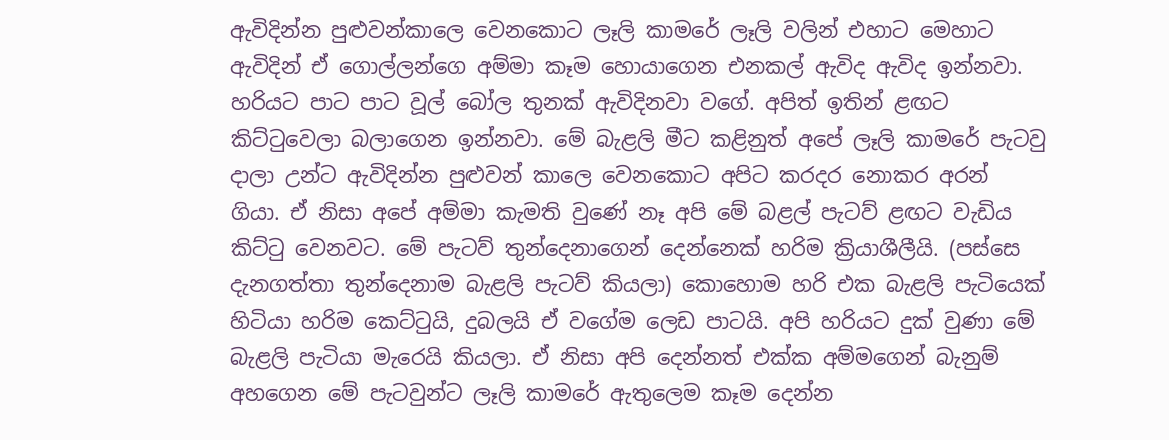ඇවිදින්න පුළුවන්කාලෙ වෙනකොට ලෑලි කාමරේ ලෑලි වලින් එහාට මෙහාට ඇවිදින් ඒ ගොල්ලන්ගෙ අම්මා කෑම හොයාගෙන එනකල් ඇවිද ඇවිද ඉන්නවා. හරියට පාට පාට වූල් බෝල තුනක් ඇවිදිනවා වගේ. අපිත් ඉතින් ළඟට කිට්ටුවෙලා බලාගෙන ඉන්නවා. මේ බැළලි මීට කළිනුත් අපේ ලෑලි කාමරේ පැටවු දාලා උන්ට ඇවිදින්න පුළුවන් කාලෙ වෙනකොට අපිට කරදර නොකර අරන් ගියා. ඒ නිසා අපේ අම්මා කැමති වුණේ නෑ අපි මේ බළල් පැටව් ළඟට වැඩිය කිට්ටු වෙනවට. මේ පැටව් තුන්දෙනාගෙන් දෙන්නෙක් හරිම ක්‍රියාශීලීයි. (පස්සෙ දැනගත්තා තුන්දෙනාම බැළලි පැටව් කියලා) කොහොම හරි එක බැළලි පැටියෙක් හිටියා හරිම කෙට්ටුයි, දුබලයි ඒ වගේම ලෙඩ පාටයි. අපි හරියට දුක් වුණා මේ බැළලි පැටියා මැරෙයි කියලා. ඒ නිසා අපි දෙන්නත් එක්ක අම්මගෙන් බැනුම් අහගෙන මේ පැටවුන්ට ලෑලි කාමරේ ඇතුලෙම කෑම දෙන්න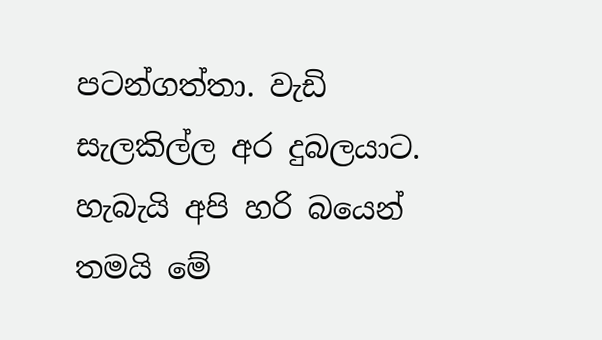පටන්ගත්තා. වැඩි සැලකිල්ල අර දුබලයාට. හැබැයි අපි හරි බයෙන් තමයි මේ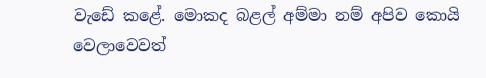වැඩේ කළේ. මොකද බළල් අම්මා නම් අපිව කොයි වෙලාවෙවත්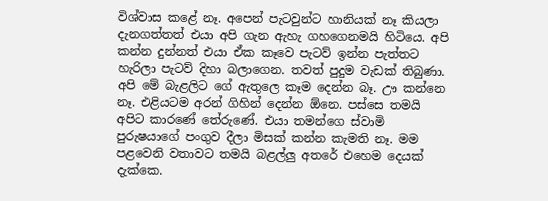විශ්වාස කළේ නෑ. අපෙන් පැටවුන්ට හානියක් නෑ කියලා දැනගත්තත් එයා අපි ගැන ඇහැ ගහගෙනමයි හිටියෙ. අපි කන්න දුන්නත් එයා ඒක කෑවෙ පැටව් ඉන්න පැත්තට හැරිලා පැටව් දිහා බලාගෙන. තවත් පුදුම වැඩක් තිබුණා. අපි මේ බැළලිට ගේ ඇතුලෙ කෑම දෙන්න බෑ. ඌ කන්නෙ නෑ. එළියටම අරන් ගිහින් දෙන්න ඕනෙ. පස්සෙ තමයි අපිට කාරණේ තේරුණේ. එයා තමන්ගෙ ස්වාමි පුරුෂයාගේ පංගුව දීලා මිසක් කන්න කැමති නෑ. මම පළවෙනි වතාවට තමයි බළල්ලු අතරේ එහෙම දෙයක් දැක්කෙ.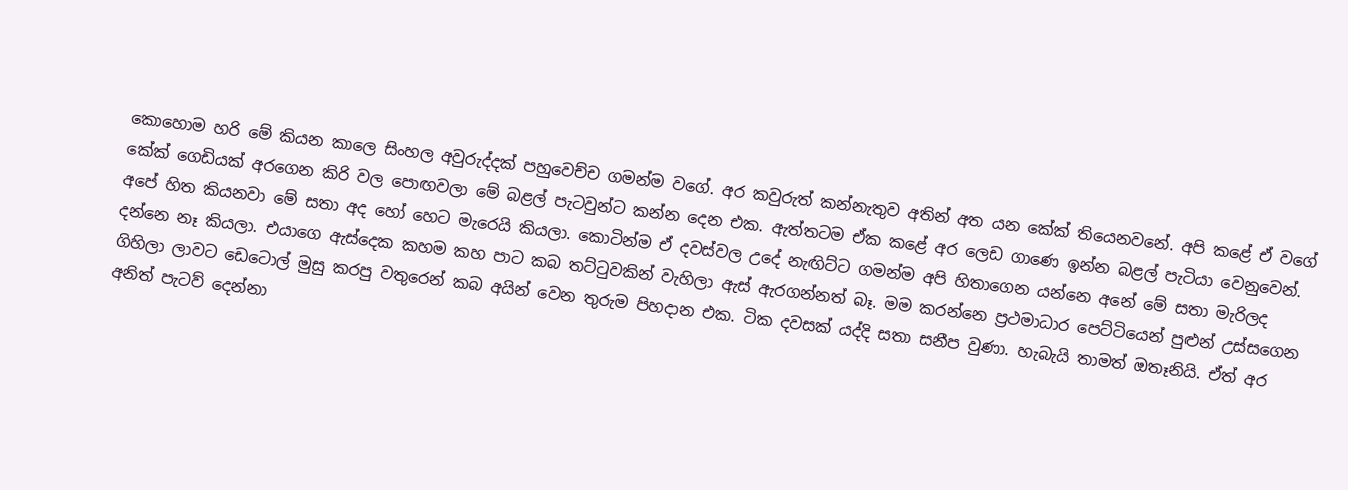කොහොම හරි මේ කියන කාලෙ සිංහල අවුරුද්දක් පහුවෙච්ච ගමන්ම වගේ. අර කවුරුත් කන්නැතුව අතින් අත යන කේක් තියෙනවනේ. අපි කළේ ඒ වගේ කේක් ගෙඩියක් අරගෙන කිරි වල පොඟවලා මේ බළල් පැටවුන්ට කන්න දෙන එක. ඇත්තටම ඒක කළේ අර ලෙඩ ගාණෙ ඉන්න බළල් පැටියා වෙනුවෙන්. අපේ හිත කියනවා මේ සතා අද හෝ හෙට මැරෙයි කියලා. කොටින්ම ඒ දවස්වල උදේ නැඟිට්ට ගමන්ම අපි හිතාගෙන යන්නෙ අනේ මේ සතා මැරිලද දන්නෙ නෑ කියලා. එයාගෙ ඇස්දෙක කහම කහ පාට කබ තට්ටුවකින් වැහිලා ඇස් ඇරගන්නත් බෑ. මම කරන්නෙ ප්‍රථමාධාර පෙට්ටියෙන් පුළුන් උස්සගෙන ගිහිලා ලාවට ඩෙටොල් මුසු කරපු වතුරෙන් කබ අයින් වෙන තුරුම පිහදාන එක. ටික දවසක් යද්දි සතා සනීප වුණා. හැබැයි තාමත් ඔතෑනියි. ඒත් අර අනිත් පැටව් දෙන්නා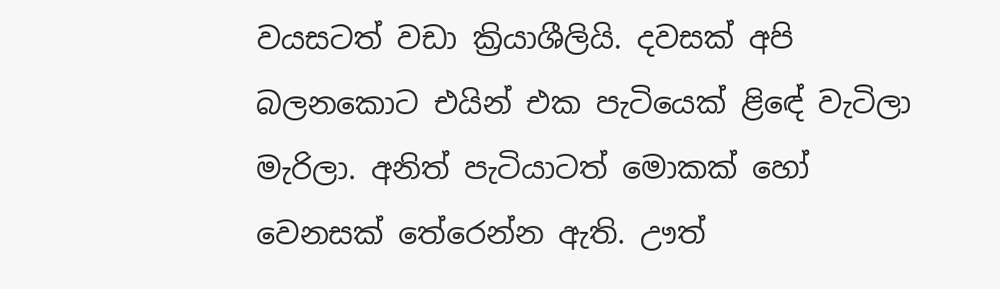වයසටත් වඩා ක්‍රියාශීලියි. දවසක් අපි බලනකොට එයින් එක පැටියෙක් ළිඳේ වැටිලා මැරිලා. අනිත් පැටියාටත් මොකක් හෝ වෙනසක් තේරෙන්න ඇති. ඌත්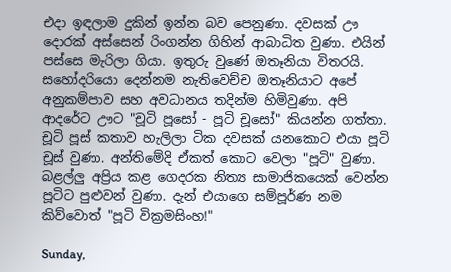එදා ඉඳලාම දුකින් ඉන්න බව පෙනුණා. දවසක් ඌ දොරක් අස්සෙන් රිංගන්න ගිහින් ආබාධිත වුණා. එයින් පස්සෙ මැරිලා ගියා. ඉතුරු වුණේ ඔතෑනියා විතරයි. සහෝදරියො දෙන්නම නැතිවෙච්ච ඔතෑනියාට අපේ අනුකම්පාව සහ අවධානය තදින්ම හිමිවුණා. අපි ආදරේට ඌට "චූටි පූසෝ - පූටි චූසෝ" කියන්න ගත්තා. චූටි පූස් කතාව හැලිලා ටික දවසක් යනකොට එයා පූටි චූස් වුණා. අන්තිමේදි ඒකත් කොට වෙලා "පූටි" වුණා. බළල්ලු අප්‍රිය කළ ගෙදරක නිත්‍ය සාමාජිකයෙක් වෙන්න පූටිට පුළුවන් වුණා. දැන් එයාගෙ සම්පූර්ණ නම කිව්වොත් "පූටි වික්‍රමසිංහ!"

Sunday,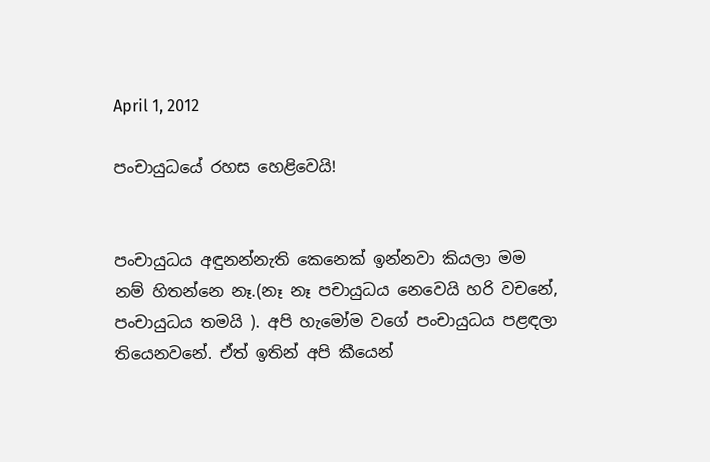April 1, 2012

පංචායුධයේ රහස හෙළිවෙයි!


පංචායුධය අඳුනන්නැති කෙනෙක් ඉන්නවා කියලා මම නම් හිතන්නෙ නෑ.(නෑ නෑ පචායුධය නෙවෙයි හරි වචනේ, පංචායුධය තමයි ). අපි හැමෝම වගේ පංචායුධය පළඳලා තියෙනවනේ. ඒත් ඉතින් අපි කීයෙන්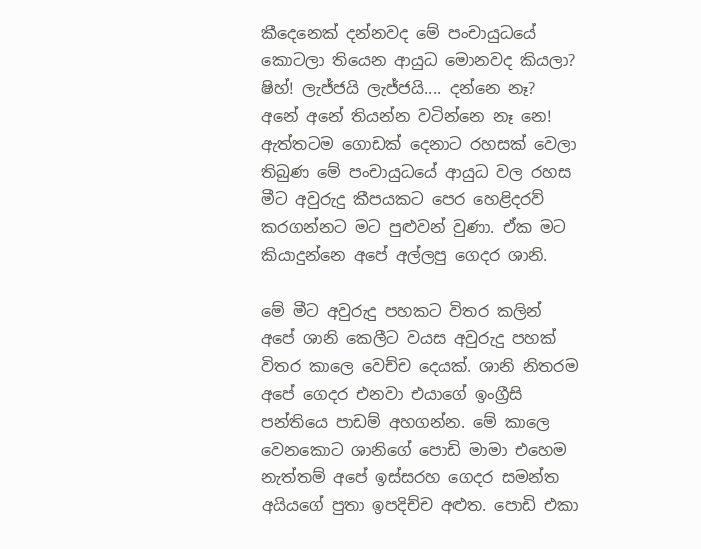කීදෙනෙක් දන්නවද මේ පංචායුධයේ කොටලා තියෙන ආයුධ මොනවද කියලා? ෂිහ්! ලැජ්ජයි ලැජ්ජයි.... දන්නෙ නෑ? අනේ අනේ තියන්න වටින්නෙ නෑ නෙ! ඇත්තටම ගොඩක් දෙනාට රහසක් වෙලා තිබුණ මේ පංචායුධයේ ආයුධ වල රහස මීට අවුරුදු කීපයකට පෙර හෙළිදරව් කරගන්නට මට පුළුවන් වුණා. ඒක මට කියාදුන්නෙ අපේ අල්ලපු ගෙදර ශානි.

මේ මීට අවුරුදු පහකට විතර කලින් අපේ ශානි කෙලීට වයස අවුරුදු පහක් විතර කාලෙ වෙච්ච දෙයක්. ශානි නිතරම අපේ ගෙදර එනවා එයාගේ ඉංග්‍රීසි පන්තියෙ පාඩම් අහගන්න. මේ කාලෙ වෙනකොට ශානිගේ පොඩි මාමා එහෙම නැත්තම් අපේ ඉස්සරහ ගෙදර සමන්ත අයියගේ පුතා ඉපදිච්ච අළුත. පොඩි එකා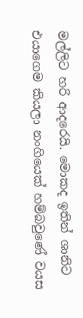මල්ලිට හරි ආදරෙයි. මොකද ඉතින් ශානිට එයාගෙම කියලා නංගියෙක් හම්බවුණේ වයස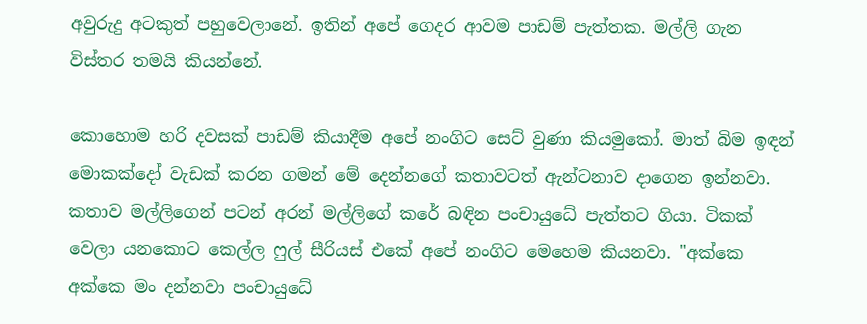අවුරුදු අටකුත් පහුවෙලානේ. ඉතින් අපේ ගෙදර ආවම පාඩම් පැත්තක. මල්ලි ගැන විස්තර තමයි කියන්නේ.

කොහොම හරි දවසක් පාඩම් කියාදීම අපේ නංගිට සෙට් වුණා කියමුකෝ. මාත් බිම ඉඳන් මොකක්දෝ වැඩක් කරන ගමන් මේ දෙන්නගේ කතාවටත් ඇන්ටනාව දාගෙන ඉන්නවා. කතාව මල්ලිගෙන් පටන් අරන් මල්ලිගේ කරේ බඳින පංචායුධේ පැත්තට ගියා. ටිකක් වෙලා යනකොට කෙල්ල ෆුල් සීරියස් එකේ අපේ නංගිට මෙහෙම කියනවා. "අක්කෙ අක්කෙ මං දන්නවා පංචායුධේ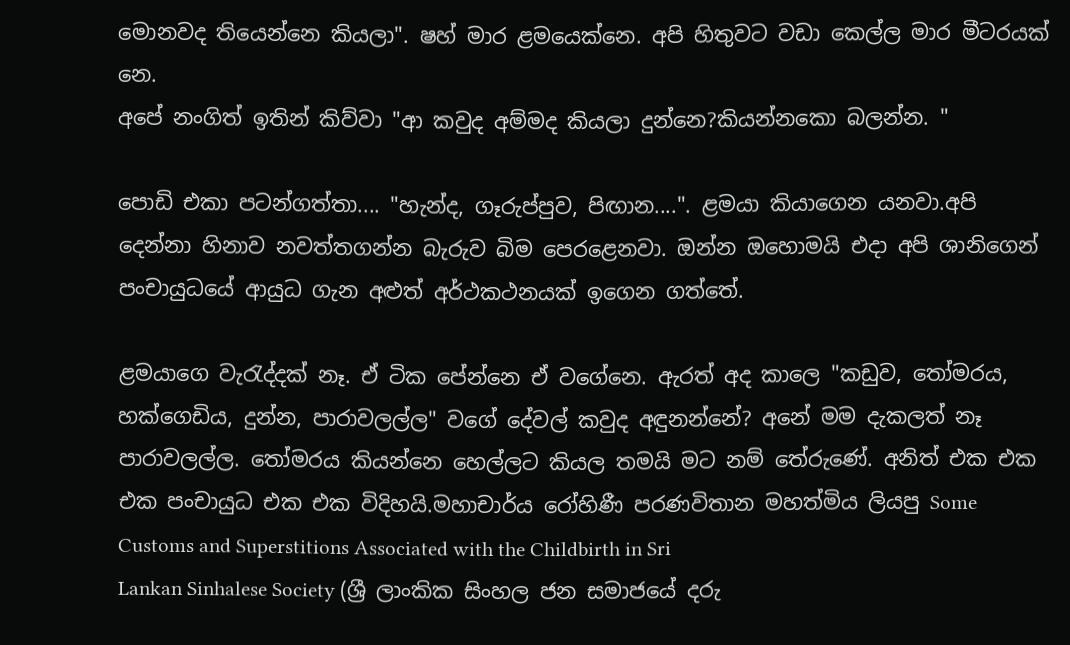මොනවද තියෙන්නෙ කියලා". ෂහ් මාර ළමයෙක්නෙ. අපි හිතුවට වඩා කෙල්ල මාර මීටරයක් නෙ.
අපේ නංගිත් ඉතින් කිව්වා "ආ කවුද අම්මද කියලා දුන්නෙ?කියන්නකො බලන්න. "

පොඩි එකා පටන්ගත්තා.... "හැන්ද, ගෑරුප්පුව, පිඟාන....". ළමයා කියාගෙන යනවා.අපි දෙන්නා හිනාව නවත්තගන්න බැරුව බිම පෙරළෙනවා. ඔන්න ඔහොමයි එදා අපි ශානිගෙන් පංචායුධයේ ආයුධ ගැන අළුත් අර්ථකථනයක් ඉගෙන ගත්තේ.

ළමයාගෙ වැරැද්දක් නෑ. ඒ ටික පේන්නෙ ඒ වගේනෙ. ඇරත් අද කාලෙ "කඩුව, තෝමරය, හක්ගෙඩිය, දුන්න, පාරාවලල්ල" වගේ දේවල් කවුද අඳුනන්නේ? අනේ මම දැකලත් නෑ පාරාවලල්ල. තෝමරය කියන්නෙ හෙල්ලට කියල තමයි මට නම් තේරුණේ. අනිත් එක එක එක පංචායුධ එක එක විදිහයි.මහාචාර්ය රෝහිණී පරණවිතාන මහත්මිය ලියපු Some Customs and Superstitions Associated with the Childbirth in Sri
Lankan Sinhalese Society (ශ්‍රී ලාංකික සිංහල ජන සමාජයේ දරු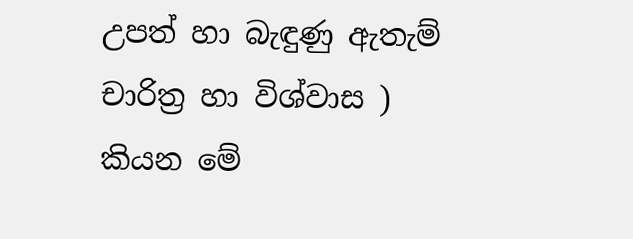උපත් හා බැඳුණු ඇතැම් චාරිත්‍ර හා විශ්වාස )
කියන මේ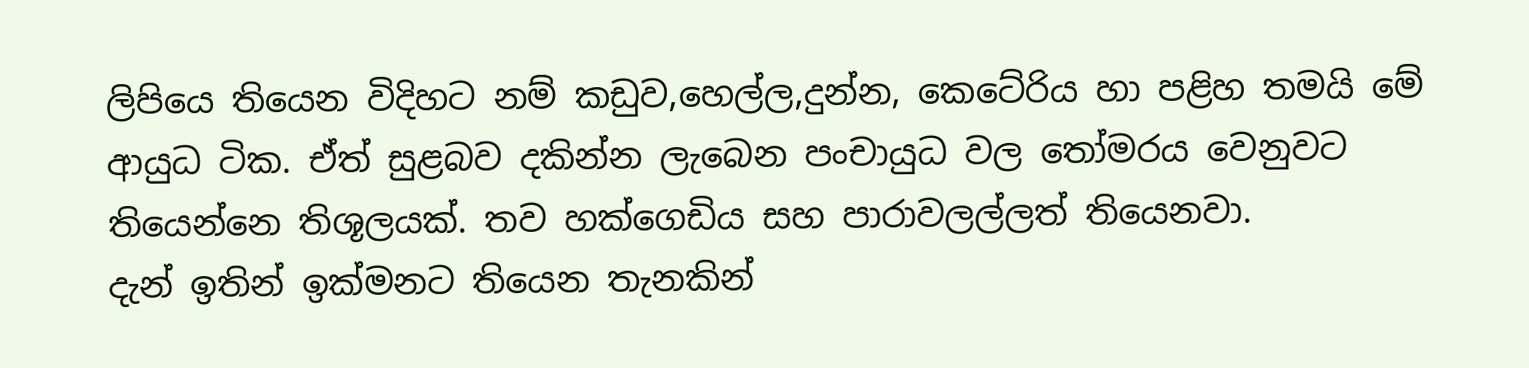ලිපියෙ තියෙන විදිහට නම් කඩුව,හෙල්ල,දුන්න, කෙටේරිය හා පළිහ තමයි මේ ආයුධ ටික. ඒත් සුළබව දකින්න ලැබෙන පංචායුධ වල තෝමරය වෙනුවට තියෙන්නෙ තිශූලයක්. තව හක්ගෙඩිය සහ පාරාවලල්ලත් තියෙනවා.
දැන් ඉතින් ඉක්මනට තියෙන තැනකින්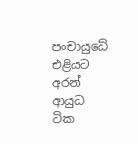පංචායුධේ එළියට අරන් ආයුධ ටික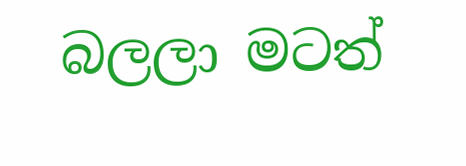බලලා මටත්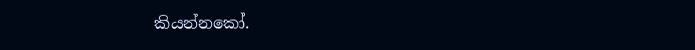කියන්නකෝ.